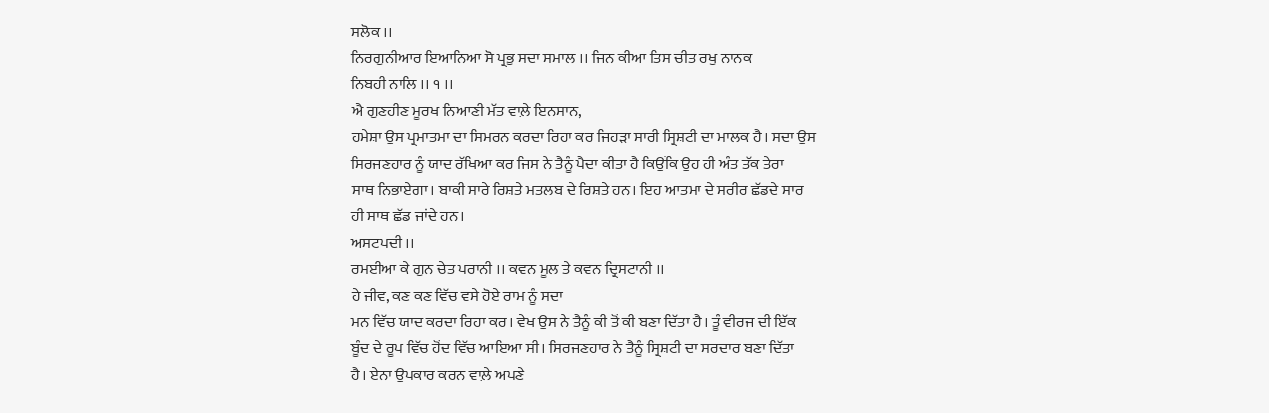ਸਲੋਕ ।।
ਨਿਰਗੁਨੀਆਰ ਇਆਨਿਆ ਸੋ ਪ੍ਰਭੁ ਸਦਾ ਸਮਾਲ ।। ਜਿਨ ਕੀਆ ਤਿਸ ਚੀਤ ਰਖੁ ਨਾਨਕ
ਨਿਬਹੀ ਨਾਲਿ ।। ੧ ।।
ਐ ਗੁਣਹੀਣ ਮੂਰਖ ਨਿਆਣੀ ਮੱਤ ਵਾਲ਼ੇ ਇਨਸਾਨ,
ਹਮੇਸ਼ਾ ਉਸ ਪ੍ਰਮਾਤਮਾ ਦਾ ਸਿਮਰਨ ਕਰਦਾ ਰਿਹਾ ਕਰ ਜਿਹੜਾ ਸਾਰੀ ਸ੍ਰਿਸ਼ਟੀ ਦਾ ਮਾਲਕ ਹੈ। ਸਦਾ ਉਸ
ਸਿਰਜਣਹਾਰ ਨੂੰ ਯਾਦ ਰੱਖਿਆ ਕਰ ਜਿਸ ਨੇ ਤੈਨੂੰ ਪੈਦਾ ਕੀਤਾ ਹੈ ਕਿਉਂਕਿ ਉਹ ਹੀ ਅੰਤ ਤੱਕ ਤੇਰਾ
ਸਾਥ ਨਿਭਾਏਗਾ। ਬਾਕੀ ਸਾਰੇ ਰਿਸ਼ਤੇ ਮਤਲਬ ਦੇ ਰਿਸ਼ਤੇ ਹਨ। ਇਹ ਆਤਮਾ ਦੇ ਸਰੀਰ ਛੱਡਦੇ ਸਾਰ
ਹੀ ਸਾਥ ਛੱਡ ਜਾਂਦੇ ਹਨ।
ਅਸਟਪਦੀ ।।
ਰਮਈਆ ਕੇ ਗੁਨ ਚੇਤ ਪਰਾਨੀ ।। ਕਵਨ ਮੂਲ ਤੇ ਕਵਨ ਦ੍ਰਿਸਟਾਨੀ ।।
ਹੇ ਜੀਵ, ਕਣ ਕਣ ਵਿੱਚ ਵਸੇ ਹੋਏ ਰਾਮ ਨੂੰ ਸਦਾ
ਮਨ ਵਿੱਚ ਯਾਦ ਕਰਦਾ ਰਿਹਾ ਕਰ। ਵੇਖ ਉਸ ਨੇ ਤੈਨੂੰ ਕੀ ਤੋਂ ਕੀ ਬਣਾ ਦਿੱਤਾ ਹੈ। ਤੂੰ ਵੀਰਜ ਦੀ ਇੱਕ
ਬੂੰਦ ਦੇ ਰੂਪ ਵਿੱਚ ਹੋਂਦ ਵਿੱਚ ਆਇਆ ਸੀ। ਸਿਰਜਣਹਾਰ ਨੇ ਤੈਨੂੰ ਸ੍ਰਿਸ਼ਟੀ ਦਾ ਸਰਦਾਰ ਬਣਾ ਦਿੱਤਾ
ਹੈ। ਏਨਾ ਉਪਕਾਰ ਕਰਨ ਵਾਲ਼ੇ ਅਪਣੇ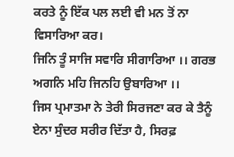ਕਰਤੇ ਨੂੰ ਇੱਕ ਪਲ ਲਈ ਵੀ ਮਨ ਤੋਂ ਨਾ ਵਿਸਾਰਿਆ ਕਰ।
ਜਿਨਿ ਤੂੰ ਸਾਜਿ ਸਵਾਰਿ ਸੀਗਾਰਿਆ ।। ਗਰਭ ਅਗਨਿ ਮਹਿ ਜਿਨਹਿ ਉਬਾਰਿਆ ।।
ਜਿਸ ਪ੍ਰਮਾਤਮਾ ਨੇ ਤੇਰੀ ਸਿਰਜਣਾ ਕਰ ਕੇ ਤੈਨੂੰ
ਏਨਾ ਸੁੰਦਰ ਸਰੀਰ ਦਿੱਤਾ ਹੈ, ਸਿਰਫ਼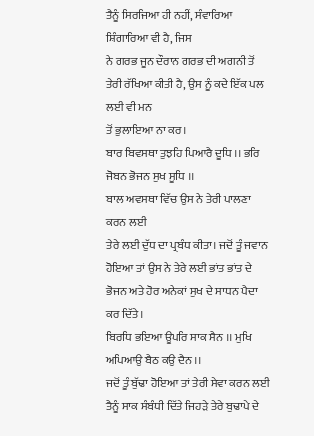ਤੈਨੂੰ ਸਿਰਜਿਆ ਹੀ ਨਹੀਂ, ਸੰਵਾਰਿਆ ਸ਼ਿੰਗਾਰਿਆ ਵੀ ਹੈ, ਜਿਸ
ਨੇ ਗਰਭ ਜੂਨ ਦੌਰਾਨ ਗਰਭ ਦੀ ਅਗਨੀ ਤੋਂ ਤੇਰੀ ਰੱਖਿਆ ਕੀਤੀ ਹੈ, ਉਸ ਨੂੰ ਕਦੇ ਇੱਕ ਪਲ ਲਈ ਵੀ ਮਨ
ਤੋਂ ਭੁਲਾਇਆ ਨਾ ਕਰ।
ਬਾਰ ਬਿਵਸਥਾ ਤੁਝਹਿ ਪਿਆਰੈ ਦੂਧਿ ।। ਭਰਿ ਜੋਬਨ ਭੋਜਨ ਸੁਖ ਸੂਧਿ ।।
ਬਾਲ ਅਵਸਥਾ ਵਿੱਚ ਉਸ ਨੇ ਤੇਰੀ ਪਾਲਣਾ ਕਰਨ ਲਈ
ਤੇਰੇ ਲਈ ਦੁੱਧ ਦਾ ਪ੍ਰਬੰਧ ਕੀਤਾ। ਜਦੋਂ ਤੂੰ ਜਵਾਨ ਹੋਇਆ ਤਾਂ ਉਸ ਨੇ ਤੇਰੇ ਲਈ ਭਾਂਤ ਭਾਂਤ ਦੇ
ਭੋਜਨ ਅਤੇ ਹੋਰ ਅਨੇਕਾਂ ਸੁਖ ਦੇ ਸਾਧਨ ਪੈਦਾ ਕਰ ਦਿੱਤੇ।
ਬਿਰਧਿ ਭਇਆ ਊਪਰਿ ਸਾਕ ਸੈਨ ।। ਮੁਖਿ ਅਪਿਆਉ ਬੈਠ ਕਉ ਦੈਨ ।।
ਜਦੋਂ ਤੂੰ ਬੁੱਢਾ ਹੋਇਆ ਤਾਂ ਤੇਰੀ ਸੇਵਾ ਕਰਨ ਲਈ
ਤੈਨੂੰ ਸਾਕ ਸੰਬੰਧੀ ਦਿੱਤੇ ਜਿਹੜੇ ਤੇਰੇ ਬੁਢਾਪੇ ਦੇ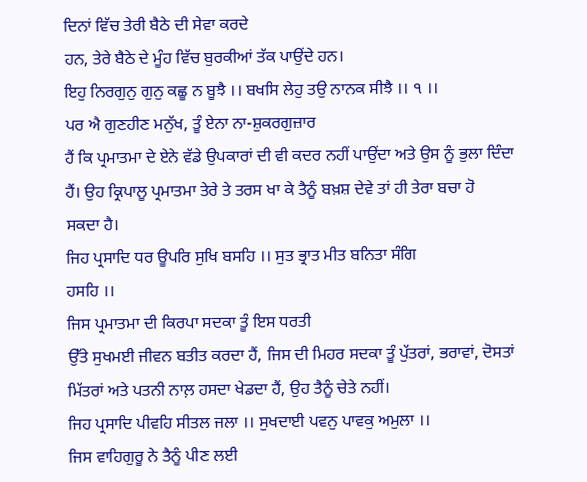ਦਿਨਾਂ ਵਿੱਚ ਤੇਰੀ ਬੈਠੇ ਦੀ ਸੇਵਾ ਕਰਦੇ
ਹਨ, ਤੇਰੇ ਬੈਠੇ ਦੇ ਮੂੰਹ ਵਿੱਚ ਬੁਰਕੀਆਂ ਤੱਕ ਪਾਉਂਦੇ ਹਨ।
ਇਹੁ ਨਿਰਗੁਨੁ ਗੁਨੁ ਕਛੂ ਨ ਬੂਝੈ ।। ਬਖਸਿ ਲੇਹੁ ਤਉ ਨਾਨਕ ਸੀਝੈ ।। ੧ ।।
ਪਰ ਐ ਗੁਣਹੀਣ ਮਨੁੱਖ, ਤੂੰ ਏਨਾ ਨਾ-ਸ਼ੁਕਰਗੁਜ਼ਾਰ
ਹੈਂ ਕਿ ਪ੍ਰਮਾਤਮਾ ਦੇ ਏਨੇ ਵੱਡੇ ਉਪਕਾਰਾਂ ਦੀ ਵੀ ਕਦਰ ਨਹੀਂ ਪਾਉਂਦਾ ਅਤੇ ਉਸ ਨੂੰ ਭੁਲਾ ਦਿੰਦਾ
ਹੈਂ। ਉਹ ਕ੍ਰਿਪਾਲੂ ਪ੍ਰਮਾਤਮਾ ਤੇਰੇ ਤੇ ਤਰਸ ਖਾ ਕੇ ਤੈਨੂੰ ਬਖ਼ਸ਼ ਦੇਵੇ ਤਾਂ ਹੀ ਤੇਰਾ ਬਚਾ ਹੋ
ਸਕਦਾ ਹੈ।
ਜਿਹ ਪ੍ਰਸਾਦਿ ਧਰ ਊਪਰਿ ਸੁਖਿ ਬਸਹਿ ।। ਸੁਤ ਭ੍ਰਾਤ ਮੀਤ ਬਨਿਤਾ ਸੰਗਿ
ਹਸਹਿ ।।
ਜਿਸ ਪ੍ਰਮਾਤਮਾ ਦੀ ਕਿਰਪਾ ਸਦਕਾ ਤੂੰ ਇਸ ਧਰਤੀ
ਉੱਤੇ ਸੁਖਮਈ ਜੀਵਨ ਬਤੀਤ ਕਰਦਾ ਹੈਂ, ਜਿਸ ਦੀ ਮਿਹਰ ਸਦਕਾ ਤੂੰ ਪੁੱਤਰਾਂ, ਭਰਾਵਾਂ, ਦੋਸਤਾਂ
ਮਿੱਤਰਾਂ ਅਤੇ ਪਤਨੀ ਨਾਲ਼ ਹਸਦਾ ਖੇਡਦਾ ਹੈਂ, ਉਹ ਤੈਨੂੰ ਚੇਤੇ ਨਹੀਂ।
ਜਿਹ ਪ੍ਰਸਾਦਿ ਪੀਵਹਿ ਸੀਤਲ ਜਲਾ ।। ਸੁਖਦਾਈ ਪਵਨੁ ਪਾਵਕੁ ਅਮੁਲਾ ।।
ਜਿਸ ਵਾਹਿਗੁਰੂ ਨੇ ਤੈਨੂੰ ਪੀਣ ਲਈ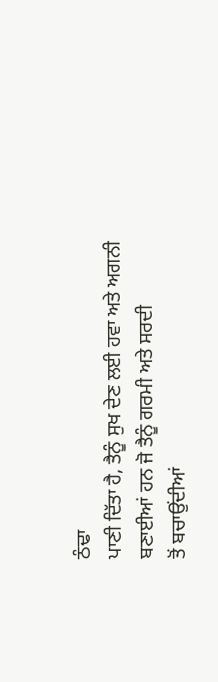ਠੰਢਾ
ਪਾਣੀ ਦਿੱਤਾ ਹੈ, ਤੈਨੂੰ ਸੁਖ ਦੇਣ ਲਈ ਹਵਾ ਅਤੇ ਅਗਨੀ ਬਣਾਈਆਂ ਹਨ ਜੋ ਤੈਨੂੰ ਗਰਮੀ ਅਤੇ ਸਰਦੀ
ਤੋਂ ਬਚਾਉਂਦੀਆਂ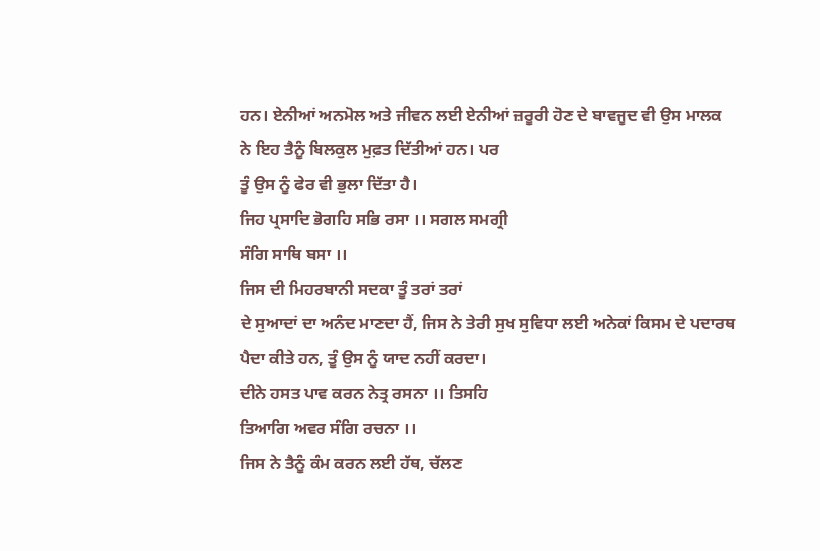ਹਨ। ਏਨੀਆਂ ਅਨਮੋਲ ਅਤੇ ਜੀਵਨ ਲਈ ਏਨੀਆਂ ਜ਼ਰੂਰੀ ਹੋਣ ਦੇ ਬਾਵਜੂਦ ਵੀ ਉਸ ਮਾਲਕ
ਨੇ ਇਹ ਤੈਨੂੰ ਬਿਲਕੁਲ ਮੁਫ਼ਤ ਦਿੱਤੀਆਂ ਹਨ। ਪਰ
ਤੂੰ ਉਸ ਨੂੰ ਫੇਰ ਵੀ ਭੁਲਾ ਦਿੱਤਾ ਹੈ।
ਜਿਹ ਪ੍ਰਸਾਦਿ ਭੋਗਹਿ ਸਭਿ ਰਸਾ ।। ਸਗਲ ਸਮਗ੍ਰੀ
ਸੰਗਿ ਸਾਥਿ ਬਸਾ ।।
ਜਿਸ ਦੀ ਮਿਹਰਬਾਨੀ ਸਦਕਾ ਤੂੰ ਤਰਾਂ ਤਰਾਂ
ਦੇ ਸੁਆਦਾਂ ਦਾ ਅਨੰਦ ਮਾਣਦਾ ਹੈਂ, ਜਿਸ ਨੇ ਤੇਰੀ ਸੁਖ ਸੁਵਿਧਾ ਲਈ ਅਨੇਕਾਂ ਕਿਸਮ ਦੇ ਪਦਾਰਥ
ਪੈਦਾ ਕੀਤੇ ਹਨ, ਤੂੰ ਉਸ ਨੂੰ ਯਾਦ ਨਹੀਂ ਕਰਦਾ।
ਦੀਨੇ ਹਸਤ ਪਾਵ ਕਰਨ ਨੇਤ੍ਰ ਰਸਨਾ ।। ਤਿਸਹਿ
ਤਿਆਗਿ ਅਵਰ ਸੰਗਿ ਰਚਨਾ ।।
ਜਿਸ ਨੇ ਤੈਨੂੰ ਕੰਮ ਕਰਨ ਲਈ ਹੱਥ, ਚੱਲਣ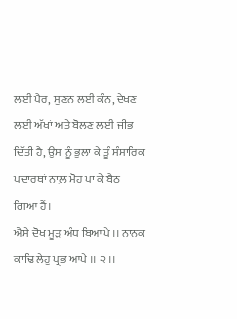ਲਈ ਪੈਰ, ਸੁਣਨ ਲਈ ਕੰਨ, ਦੇਖਣ ਲਈ ਅੱਖਾਂ ਅਤੇ ਬੋਲਣ ਲਈ ਜੀਭ ਦਿੱਤੀ ਹੈ, ਉਸ ਨੂੰ ਭੁਲਾ ਕੇ ਤੂੰ ਸੰਸਾਰਿਕ ਪਦਾਰਥਾਂ ਨਾਲ਼ ਮੋਹ ਪਾ ਕੇ ਬੈਠ
ਗਿਆ ਹੈਂ।
ਐਸੇ ਦੋਖ ਮੂੜ ਅੰਧ ਬਿਆਪੇ ।। ਨਾਨਕ ਕਾਢਿ ਲੇਹੁ ਪ੍ਰਭ ਆਪੇ ।। ੨ ।।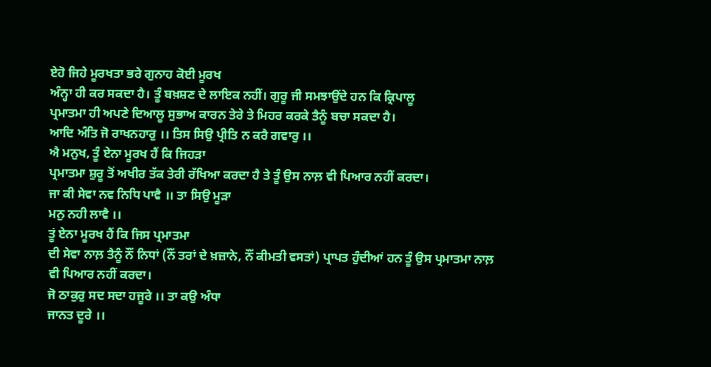ਏਹੋ ਜਿਹੇ ਮੂਰਖਤਾ ਭਰੇ ਗੁਨਾਹ ਕੋਈ ਮੂਰਖ
ਅੰਨ੍ਹਾ ਹੀ ਕਰ ਸਕਦਾ ਹੈ। ਤੂੰ ਬਖ਼ਸ਼ਣ ਦੇ ਲਾਇਕ ਨਹੀਂ। ਗੁਰੂ ਜੀ ਸਮਝਾਉਂਦੇ ਹਨ ਕਿ ਕ੍ਰਿਪਾਲੂ
ਪ੍ਰਮਾਤਮਾ ਹੀ ਅਪਣੇ ਦਿਆਲੂ ਸੁਭਾਅ ਕਾਰਨ ਤੇਰੇ ਤੇ ਮਿਹਰ ਕਰਕੇ ਤੈਨੂੰ ਬਚਾ ਸਕਦਾ ਹੈ।
ਆਦਿ ਅੰਤਿ ਜੋ ਰਾਖਨਹਾਰੁ ।। ਤਿਸ ਸਿਉ ਪ੍ਰੀਤਿ ਨ ਕਰੈ ਗਵਾਰੁ ।।
ਐ ਮਨੁਖ, ਤੂੰ ਏਨਾ ਮੂਰਖ ਹੈਂ ਕਿ ਜਿਹੜਾ
ਪ੍ਰਮਾਤਮਾ ਸ਼ੁਰੂ ਤੋਂ ਅਖੀਰ ਤੱਕ ਤੇਰੀ ਰੱਖਿਆ ਕਰਦਾ ਹੈ ਤੇ ਤੂੰ ਉਸ ਨਾਲ਼ ਵੀ ਪਿਆਰ ਨਹੀਂ ਕਰਦਾ।
ਜਾ ਕੀ ਸੇਵਾ ਨਵ ਨਿਧਿ ਪਾਵੈ ।। ਤਾ ਸਿਉ ਮੂੜਾ
ਮਨੁ ਨਹੀ ਲਾਵੈ ।।
ਤੂਂ ਏਨਾ ਮੂਰਖ ਹੈਂ ਕਿ ਜਿਸ ਪ੍ਰਮਾਤਮਾ
ਦੀ ਸੇਵਾ ਨਾਲ਼ ਤੈਨੂੰ ਨੌਂ ਨਿਧਾਂ (ਨੌਂ ਤਰਾਂ ਦੇ ਖ਼ਜ਼ਾਨੇ, ਨੌਂ ਕੀਮਤੀ ਵਸਤਾਂ) ਪ੍ਰਾਪਤ ਹੁੰਦੀਆਂ ਹਨ ਤੂੰ ਉਸ ਪ੍ਰਮਾਤਮਾ ਨਾਲ਼
ਵੀ ਪਿਆਰ ਨਹੀਂ ਕਰਦਾ।
ਜੋ ਠਾਕੁਰੁ ਸਦ ਸਦਾ ਹਜੂਰੇ ।। ਤਾ ਕਉ ਅੰਧਾ
ਜਾਨਤ ਦੂਰੇ ।।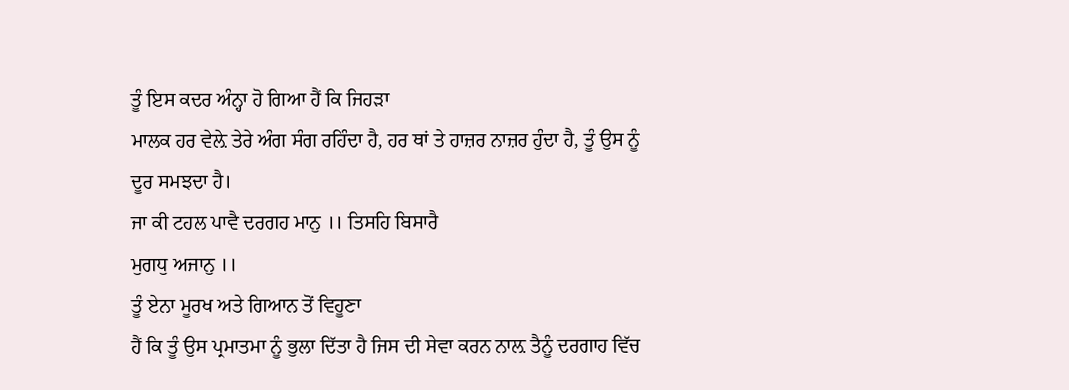ਤੂੰ ਇਸ ਕਦਰ ਅੰਨ੍ਹਾ ਹੋ ਗਿਆ ਹੈਂ ਕਿ ਜਿਹੜਾ
ਮਾਲਕ ਹਰ ਵੇਲ਼ੇ ਤੇਰੇ ਅੰਗ ਸੰਗ ਰਹਿੰਦਾ ਹੈ, ਹਰ ਥਾਂ ਤੇ ਹਾਜ਼ਰ ਨਾਜ਼ਰ ਹੁੰਦਾ ਹੈ, ਤੂੰ ਉਸ ਨੂੰ
ਦੂਰ ਸਮਝਦਾ ਹੈ।
ਜਾ ਕੀ ਟਹਲ ਪਾਵੈ ਦਰਗਹ ਮਾਨੁ ।। ਤਿਸਹਿ ਬਿਸਾਰੈ
ਮੁਗਧੁ ਅਜਾਨੁ ।।
ਤੂੰ ਏਨਾ ਮੂਰਖ ਅਤੇ ਗਿਆਨ ਤੋਂ ਵਿਹੂਣਾ
ਹੈਂ ਕਿ ਤੂੰ ਉਸ ਪ੍ਰਮਾਤਮਾ ਨੂੰ ਭੁਲਾ ਦਿੱਤਾ ਹੈ ਜਿਸ ਦੀ ਸੇਵਾ ਕਰਨ ਨਾਲ਼ ਤੈਨੂੰ ਦਰਗਾਹ ਵਿੱਚ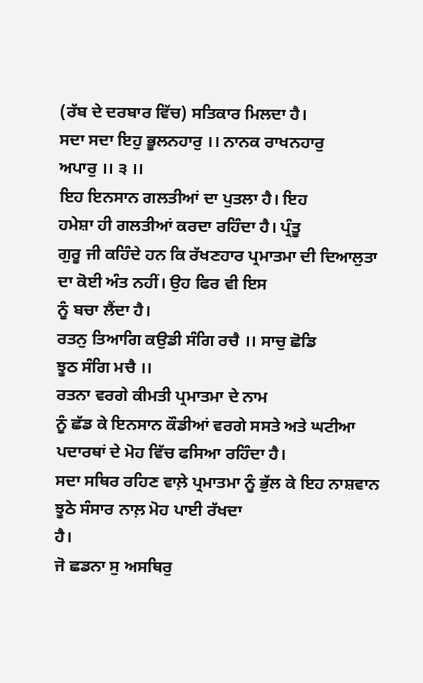(ਰੱਬ ਦੇ ਦਰਬਾਰ ਵਿੱਚ) ਸਤਿਕਾਰ ਮਿਲਦਾ ਹੈ।
ਸਦਾ ਸਦਾ ਇਹੁ ਭੂਲਨਹਾਰੁ ।। ਨਾਨਕ ਰਾਖਨਹਾਰੁ
ਅਪਾਰੁ ।। ੩ ।।
ਇਹ ਇਨਸਾਨ ਗਲਤੀਆਂ ਦਾ ਪੁਤਲਾ ਹੈ। ਇਹ
ਹਮੇਸ਼ਾ ਹੀ ਗਲਤੀਆਂ ਕਰਦਾ ਰਹਿੰਦਾ ਹੈ। ਪ੍ਰੰਤੂ
ਗੁਰੂ ਜੀ ਕਹਿੰਦੇ ਹਨ ਕਿ ਰੱਖਣਹਾਰ ਪ੍ਰਮਾਤਮਾ ਦੀ ਦਿਆਲੁਤਾ ਦਾ ਕੋਈ ਅੰਤ ਨਹੀਂ। ਉਹ ਫਿਰ ਵੀ ਇਸ
ਨੂੰ ਬਚਾ ਲੈਂਦਾ ਹੈ।
ਰਤਨੁ ਤਿਆਗਿ ਕਉਡੀ ਸੰਗਿ ਰਚੈ ।। ਸਾਚੁ ਛੋਡਿ
ਝੂਠ ਸੰਗਿ ਮਚੈ ।।
ਰਤਨਾ ਵਰਗੇ ਕੀਮਤੀ ਪ੍ਰਮਾਤਮਾ ਦੇ ਨਾਮ
ਨੂੰ ਛੱਡ ਕੇ ਇਨਸਾਨ ਕੌਡੀਆਂ ਵਰਗੇ ਸਸਤੇ ਅਤੇ ਘਟੀਆ ਪਦਾਰਥਾਂ ਦੇ ਮੋਹ ਵਿੱਚ ਫਸਿਆ ਰਹਿੰਦਾ ਹੈ।
ਸਦਾ ਸਥਿਰ ਰਹਿਣ ਵਾਲ਼ੇ ਪ੍ਰਮਾਤਮਾ ਨੂੰ ਭੁੱਲ ਕੇ ਇਹ ਨਾਸ਼ਵਾਨ ਝੂਠੇ ਸੰਸਾਰ ਨਾਲ਼ ਮੋਹ ਪਾਈ ਰੱਖਦਾ
ਹੈ।
ਜੋ ਛਡਨਾ ਸੁ ਅਸਥਿਰੁ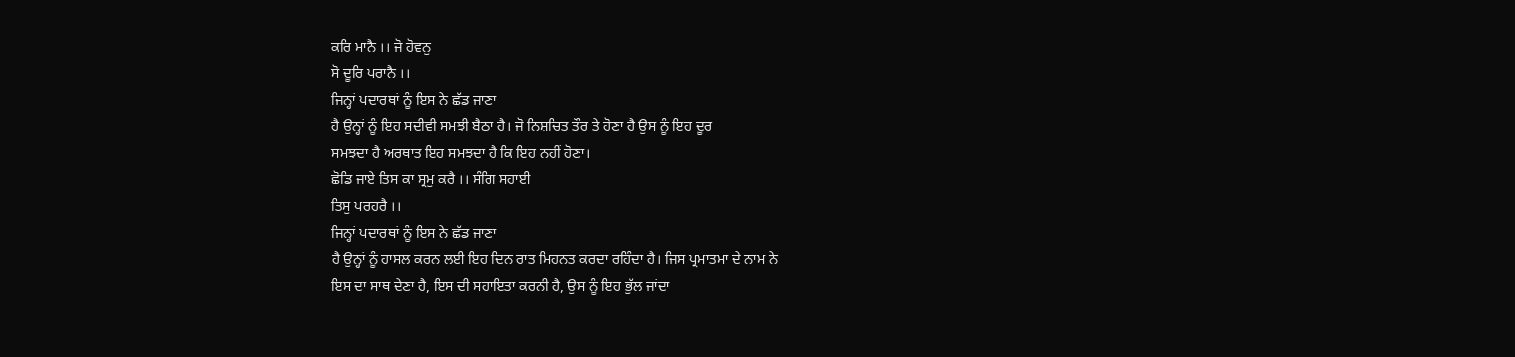ਕਰਿ ਮਾਨੈ ।। ਜੋ ਹੋਵਨੁ
ਸੋ ਦੂਰਿ ਪਰਾਨੈ ।।
ਜਿਨ੍ਹਾਂ ਪਦਾਰਥਾਂ ਨੂੰ ਇਸ ਨੇ ਛੱਡ ਜਾਣਾ
ਹੈ ਉਨ੍ਹਾਂ ਨੂੰ ਇਹ ਸਦੀਵੀ ਸਮਝੀ ਬੈਠਾ ਹੈ। ਜੋ ਨਿਸ਼ਚਿਤ ਤੌਰ ਤੇ ਹੋਣਾ ਹੈ ਉਸ ਨੂੰ ਇਹ ਦੂਰ
ਸਮਝਦਾ ਹੈ ਅਰਥਾਤ ਇਹ ਸਮਝਦਾ ਹੈ ਕਿ ਇਹ ਨਹੀਂ ਹੋਣਾ।
ਛੋਡਿ ਜਾਏ ਤਿਸ ਕਾ ਸ੍ਰਮੁ ਕਰੈ ।। ਸੰਗਿ ਸਹਾਈ
ਤਿਸੁ ਪਰਹਰੈ ।।
ਜਿਨ੍ਹਾਂ ਪਦਾਰਥਾਂ ਨੂੰ ਇਸ ਨੇ ਛੱਡ ਜਾਣਾ
ਹੈ ਉਨ੍ਹਾਂ ਨੂੰ ਹਾਸਲ ਕਰਨ ਲਈ ਇਹ ਦਿਨ ਰਾਤ ਮਿਹਨਤ ਕਰਦਾ ਰਹਿੰਦਾ ਹੈ। ਜਿਸ ਪ੍ਰਮਾਤਮਾ ਦੇ ਨਾਮ ਨੇ
ਇਸ ਦਾ ਸਾਥ ਦੇਣਾ ਹੈ, ਇਸ ਦੀ ਸਹਾਇਤਾ ਕਰਨੀ ਹੈ, ਉਸ ਨੂੰ ਇਹ ਭੁੱਲ ਜਾਂਦਾ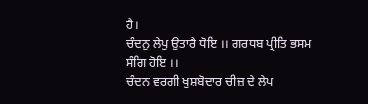ਹੈ।
ਚੰਦਨੁ ਲੇਪੁ ਉਤਾਰੈ ਧੋਇ ।। ਗਰਧਬ ਪ੍ਰੀਤਿ ਭਸਮ
ਸੰਗਿ ਹੋਇ ।।
ਚੰਦਨ ਵਰਗੀ ਖੁਸ਼ਬੋਦਾਰ ਚੀਜ਼ ਦੇ ਲੇਪ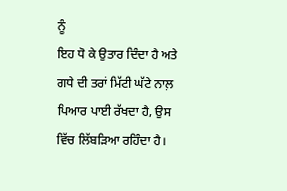ਨੂੰ
ਇਹ ਧੋ ਕੇ ਉਤਾਰ ਦਿੰਦਾ ਹੈ ਅਤੇ ਗਧੇ ਦੀ ਤਰਾਂ ਮਿੱਟੀ ਘੱਟੇ ਨਾਲ਼ ਪਿਆਰ ਪਾਈ ਰੱਖਦਾ ਹੈ, ਉਸ
ਵਿੱਚ ਲਿੱਬੜਿਆ ਰਹਿੰਦਾ ਹੈ।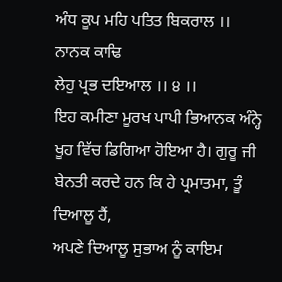ਅੰਧ ਕੂਪ ਮਹਿ ਪਤਿਤ ਬਿਕਰਾਲ ।। ਨਾਨਕ ਕਾਢਿ
ਲੇਹੁ ਪ੍ਰਭ ਦਇਆਲ ।। ੪ ।।
ਇਹ ਕਮੀਣਾ ਮੂਰਖ ਪਾਪੀ ਭਿਆਨਕ ਅੰਨ੍ਹੇ
ਖੂਹ ਵਿੱਚ ਡਿਗਿਆ ਹੋਇਆ ਹੈ। ਗੁਰੂ ਜੀ ਬੇਨਤੀ ਕਰਦੇ ਹਨ ਕਿ ਹੇ ਪ੍ਰਮਾਤਮਾ, ਤੂੰ ਦਿਆਲੂ ਹੈਂ,
ਅਪਣੇ ਦਿਆਲੂ ਸੁਭਾਅ ਨੂੰ ਕਾਇਮ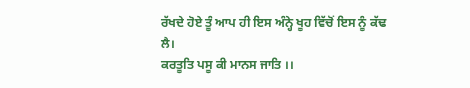ਰੱਖਦੇ ਹੋਏ ਤੂੰ ਆਪ ਹੀ ਇਸ ਅੰਨ੍ਹੇ ਖੂਹ ਵਿੱਚੋਂ ਇਸ ਨੂੰ ਕੱਢ
ਲੈ।
ਕਰਤੂਤਿ ਪਸੂ ਕੀ ਮਾਨਸ ਜਾਤਿ ।।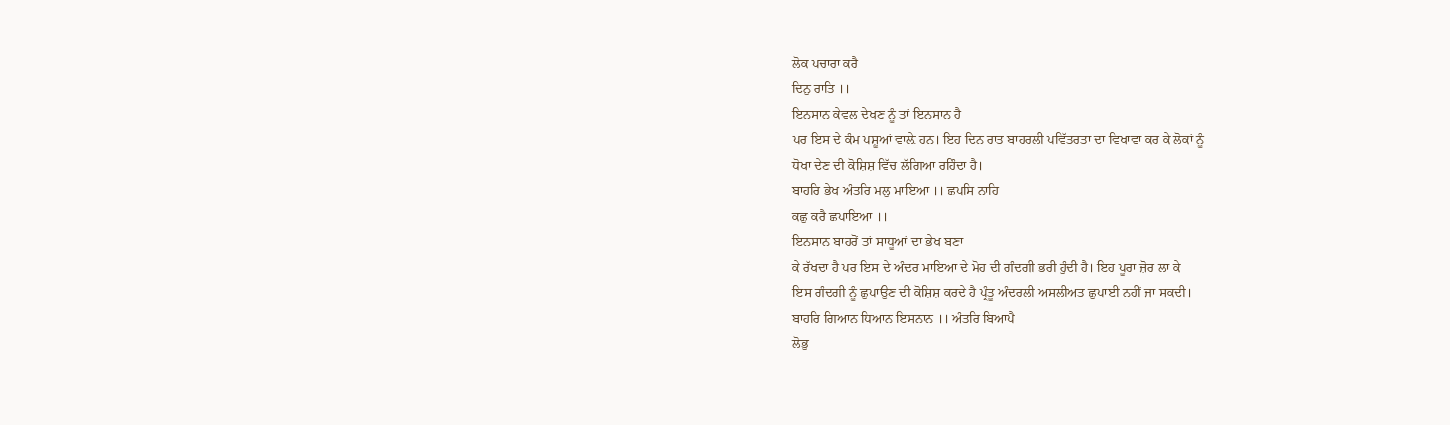ਲੋਕ ਪਚਾਰਾ ਕਰੈ
ਦਿਨੁ ਰਾਤਿ ।।
ਇਨਸਾਨ ਕੇਵਲ ਦੇਖਣ ਨੂੰ ਤਾਂ ਇਨਸਾਨ ਹੈ
ਪਰ ਇਸ ਦੇ ਕੰਮ ਪਸ਼ੂਆਂ ਵਾਲ਼ੇ ਹਨ। ਇਹ ਦਿਨ ਰਾਤ ਬਾਹਰਲੀ ਪਵਿੱਤਰਤਾ ਦਾ ਵਿਖਾਵਾ ਕਰ ਕੇ ਲੋਕਾਂ ਨੂੰ
ਧੋਖਾ ਦੇਣ ਦੀ ਕੋਸ਼ਿਸ਼ ਵਿੱਚ ਲੱਗਿਆ ਰਹਿੰਦਾ ਹੈ।
ਬਾਹਰਿ ਭੇਖ ਅੰਤਰਿ ਮਲੁ ਮਾਇਆ ।। ਛਪਸਿ ਨਾਹਿ
ਕਛੁ ਕਰੈ ਛਪਾਇਆ ।।
ਇਨਸਾਨ ਬਾਹਰੋਂ ਤਾਂ ਸਾਧੂਆਂ ਦਾ ਭੇਖ ਬਣਾ
ਕੇ ਰੱਖਦਾ ਹੈ ਪਰ ਇਸ ਦੇ ਅੰਦਰ ਮਾਇਆ ਦੇ ਮੋਹ ਦੀ ਗੰਦਗੀ ਭਰੀ ਹੁੰਦੀ ਹੈ। ਇਹ ਪੂਰਾ ਜ਼ੋਰ ਲਾ ਕੇ
ਇਸ ਗੰਦਗੀ ਨੂੰ ਛੁਪਾਉਣ ਦੀ ਕੋਸ਼ਿਸ਼ ਕਰਦੇ ਹੈ ਪ੍ਰੰਤੂ ਅੰਦਰਲੀ ਅਸਲੀਅਤ ਛੁਪਾਈ ਨਹੀਂ ਜਾ ਸਕਦੀ।
ਬਾਹਰਿ ਗਿਆਨ ਧਿਆਨ ਇਸਨਾਨ ।। ਅੰਤਰਿ ਬਿਆਪੈ
ਲੋਭੁ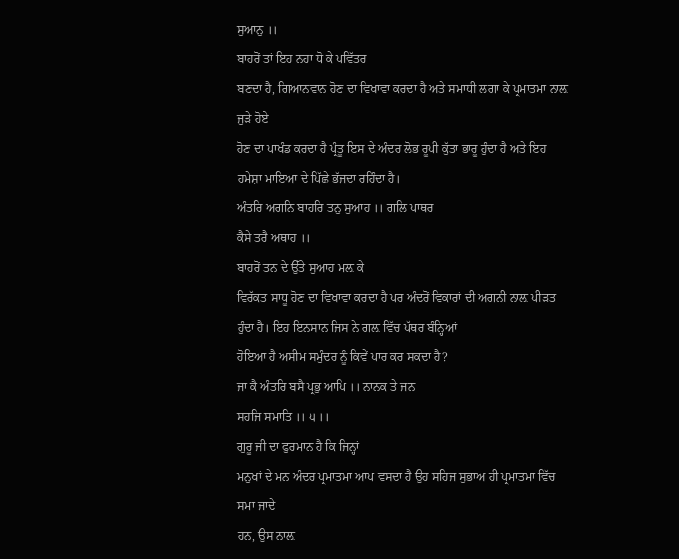ਸੁਆਨੁ ।।
ਬਾਹਰੋਂ ਤਾਂ ਇਹ ਨਹਾ ਧੋ ਕੇ ਪਵਿੱਤਰ
ਬਣਦਾ ਹੈ, ਗਿਆਨਵਾਨ ਹੋਣ ਦਾ ਵਿਖਾਵਾ ਕਰਦਾ ਹੈ ਅਤੇ ਸਮਾਧੀ ਲਗਾ ਕੇ ਪ੍ਰਮਾਤਮਾ ਨਾਲ਼ ਜੁੜੇ ਹੋਏ
ਹੋਣ ਦਾ ਪਾਖੰਡ ਕਰਦਾ ਹੈ ਪ੍ਰੰਤੂ ਇਸ ਦੇ ਅੰਦਰ ਲੋਭ ਰੂਪੀ ਕੁੱਤਾ ਭਾਰੂ ਹੁੰਦਾ ਹੈ ਅਤੇ ਇਹ
ਹਮੇਸ਼ਾ ਮਾਇਆ ਦੇ ਪਿੱਛੇ ਭੱਜਦਾ ਰਹਿੰਦਾ ਹੈ।
ਅੰਤਰਿ ਅਗਨਿ ਬਾਹਰਿ ਤਨੁ ਸੁਆਹ ।। ਗਲਿ ਪਾਥਰ
ਕੈਸੇ ਤਰੈ ਅਥਾਹ ।।
ਬਾਹਰੋਂ ਤਨ ਦੇ ਉੱਤੇ ਸੁਆਹ ਮਲ਼ ਕੇ
ਵਿਰੱਕਤ ਸਾਧੂ ਹੋਣ ਦਾ ਵਿਖਾਵਾ ਕਰਦਾ ਹੈ ਪਰ ਅੰਦਰੋਂ ਵਿਕਾਰਾਂ ਦੀ ਅਗਨੀ ਨਾਲ਼ ਪੀੜਤ ਹੁੰਦਾ ਹੈ। ਇਹ ਇਨਸਾਨ ਜਿਸ ਨੇ ਗਲ਼ ਵਿੱਚ ਪੱਥਰ ਬੰਨ੍ਹਿਆਂ
ਹੋਇਆ ਹੈ ਅਸੀਮ ਸਮੁੰਦਰ ਨੂੰ ਕਿਵੇਂ ਪਾਰ ਕਰ ਸਕਦਾ ਹੈ?
ਜਾ ਕੈ ਅੰਤਰਿ ਬਸੈ ਪ੍ਰਭੁ ਆਪਿ ।। ਨਾਨਕ ਤੇ ਜਨ
ਸਹਜਿ ਸਮਾਤਿ ।। ੫ ।।
ਗੁਰੂ ਜੀ ਦਾ ਫੁਰਮਾਨ ਹੈ ਕਿ ਜਿਨ੍ਹਾਂ
ਮਨੁਖਾਂ ਦੇ ਮਨ ਅੰਦਰ ਪ੍ਰਮਾਤਮਾ ਆਪ ਵਸਦਾ ਹੈ ਉਹ ਸਹਿਜ ਸੁਭਾਅ ਹੀ ਪ੍ਰਮਾਤਮਾ ਵਿੱਚ ਸਮਾ ਜਾਦੇ
ਹਨ, ਉਸ ਨਾਲ਼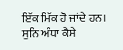ਇੱਕ ਮਿੱਕ ਹੋ ਜਾਂਦੇ ਹਨ।
ਸੁਨਿ ਅੰਧਾ ਕੈਸੇ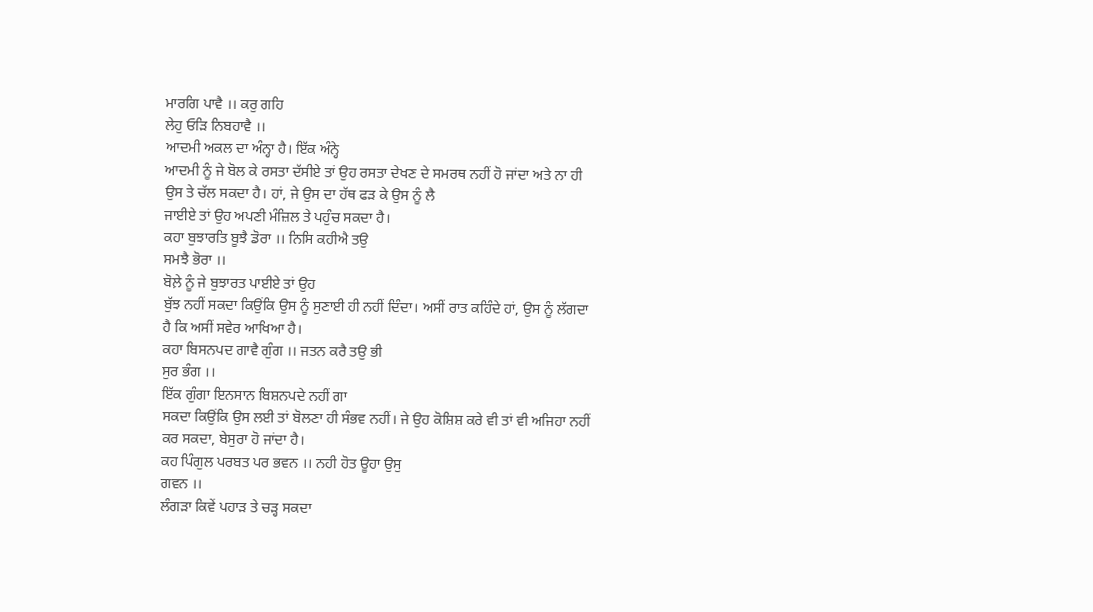ਮਾਰਗਿ ਪਾਵੈ ।। ਕਰੁ ਗਹਿ
ਲੇਹੁ ਓੜਿ ਨਿਬਹਾਵੈ ।।
ਆਦਮੀ ਅਕਲ ਦਾ ਅੰਨ੍ਹਾ ਹੈ। ਇੱਕ ਅੰਨ੍ਹੇ
ਆਦਮੀ ਨੂੰ ਜੇ ਬੋਲ ਕੇ ਰਸਤਾ ਦੱਸੀਏ ਤਾਂ ਉਹ ਰਸਤਾ ਦੇਖਣ ਦੇ ਸਮਰਥ ਨਹੀਂ ਹੋ ਜਾਂਦਾ ਅਤੇ ਨਾ ਹੀ
ਉਸ ਤੇ ਚੱਲ ਸਕਦਾ ਹੈ। ਹਾਂ, ਜੇ ਉਸ ਦਾ ਹੱਥ ਫੜ ਕੇ ਉਸ ਨੂੰ ਲੈ
ਜਾਈਏ ਤਾਂ ਉਹ ਅਪਣੀ ਮੰਜ਼ਿਲ ਤੇ ਪਹੁੰਚ ਸਕਦਾ ਹੈ।
ਕਹਾ ਬੁਝਾਰਤਿ ਬੂਝੈ ਡੋਰਾ ।। ਨਿਸਿ ਕਹੀਐ ਤਉ
ਸਮਝੈ ਭੋਰਾ ।।
ਬੋਲ਼ੇ ਨੂੰ ਜੇ ਬੁਝਾਰਤ ਪਾਈਏ ਤਾਂ ਉਹ
ਬੁੱਝ ਨਹੀਂ ਸਕਦਾ ਕਿਉਂਕਿ ਉਸ ਨੂੰ ਸੁਣਾਈ ਹੀ ਨਹੀਂ ਦਿੰਦਾ। ਅਸੀਂ ਰਾਤ ਕਹਿੰਦੇ ਹਾਂ, ਉਸ ਨੂੰ ਲੱਗਦਾ
ਹੈ ਕਿ ਅਸੀਂ ਸਵੇਰ ਆਖਿਆ ਹੈ।
ਕਹਾ ਬਿਸਨਪਦ ਗਾਵੈ ਗੁੰਗ ।। ਜਤਨ ਕਰੈ ਤਉ ਭੀ
ਸੁਰ ਭੰਗ ।।
ਇੱਕ ਗੁੰਗਾ ਇਨਸਾਨ ਬਿਸ਼ਨਪਦੇ ਨਹੀਂ ਗਾ
ਸਕਦਾ ਕਿਉਂਕਿ ਉਸ ਲਈ ਤਾਂ ਬੋਲਣਾ ਹੀ ਸੰਭਵ ਨਹੀਂ। ਜੇ ਉਹ ਕੋਸ਼ਿਸ਼ ਕਰੇ ਵੀ ਤਾਂ ਵੀ ਅਜਿਹਾ ਨਹੀਂ
ਕਰ ਸਕਦਾ, ਬੇਸੁਰਾ ਹੋ ਜਾਂਦਾ ਹੈ।
ਕਹ ਪਿੰਗੁਲ ਪਰਬਤ ਪਰ ਭਵਨ ।। ਨਹੀ ਹੋਤ ਊਹਾ ਉਸੁ
ਗਵਨ ।।
ਲੰਗੜਾ ਕਿਵੇਂ ਪਹਾੜ ਤੇ ਚੜ੍ਹ ਸਕਦਾ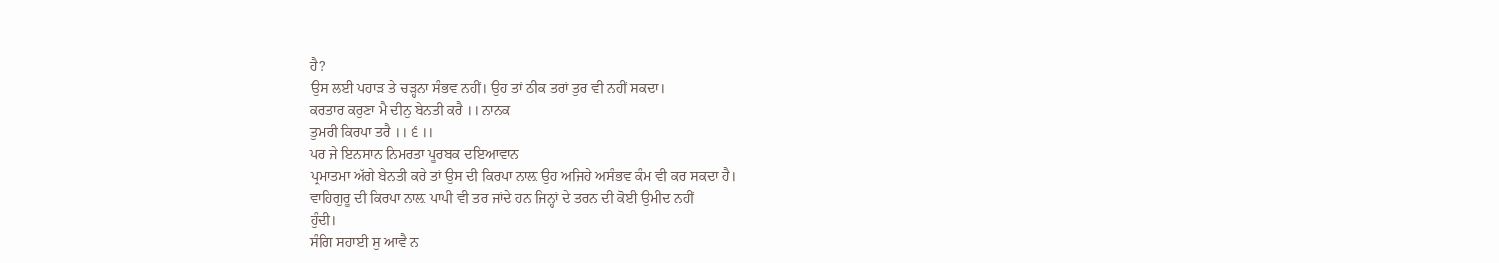ਹੈ?
ਉਸ ਲਈ ਪਹਾੜ ਤੇ ਚੜ੍ਹਨਾ ਸੰਭਵ ਨਹੀਂ। ਉਹ ਤਾਂ ਠੀਕ ਤਰਾਂ ਤੁਰ ਵੀ ਨਹੀਂ ਸਕਦਾ।
ਕਰਤਾਰ ਕਰੁਣਾ ਮੈ ਦੀਨੁ ਬੇਨਤੀ ਕਰੈ ।। ਨਾਨਕ
ਤੁਮਰੀ ਕਿਰਪਾ ਤਰੈ ।। ੬ ।।
ਪਰ ਜੇ ਇਨਸਾਨ ਨਿਮਰਤਾ ਪੂਰਬਕ ਦਇਆਵਾਨ
ਪ੍ਰਮਾਤਮਾ ਅੱਗੇ ਬੇਨਤੀ ਕਰੇ ਤਾਂ ਉਸ ਦੀ ਕਿਰਪਾ ਨਾਲ਼ ਉਹ ਅਜਿਹੇ ਅਸੰਭਵ ਕੰਮ ਵੀ ਕਰ ਸਕਦਾ ਹੈ।
ਵਾਹਿਗੁਰੂ ਦੀ ਕਿਰਪਾ ਨਾਲ਼ ਪਾਪੀ ਵੀ ਤਰ ਜਾਂਦੇ ਹਨ ਜਿਨ੍ਹਾਂ ਦੇ ਤਰਨ ਦੀ ਕੋਈ ਉਮੀਦ ਨਹੀਂ
ਹੁੰਦੀ।
ਸੰਗਿ ਸਹਾਈ ਸੁ ਆਵੈ ਨ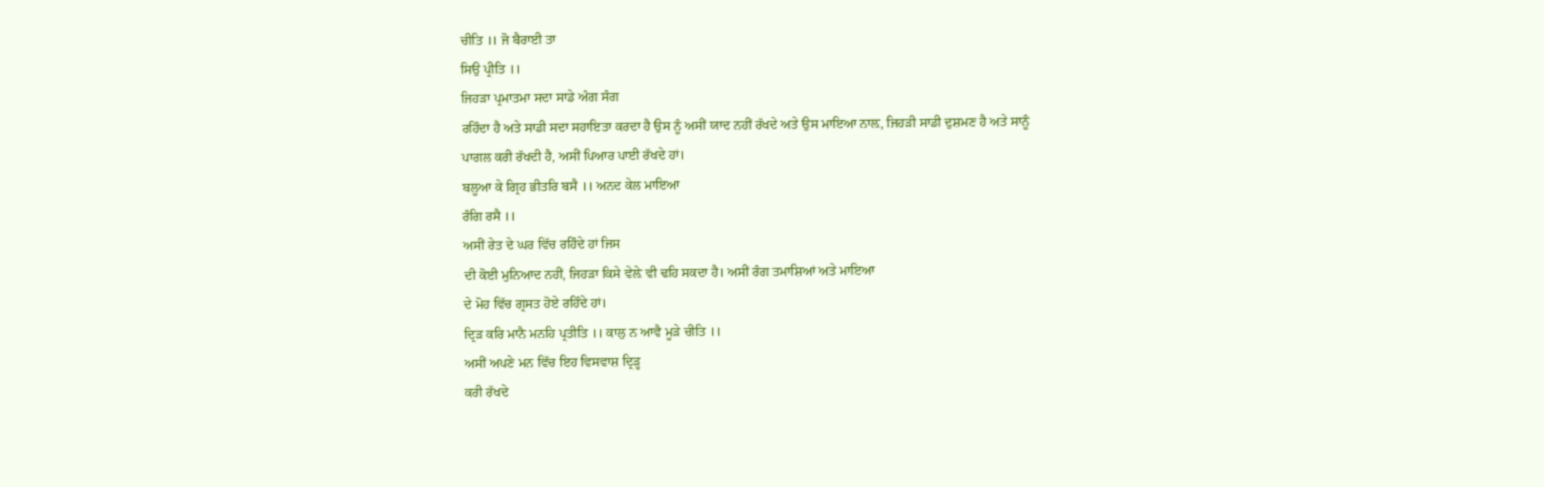ਚੀਤਿ ।। ਜੋ ਬੈਰਾਈ ਤਾ
ਸਿਉ ਪ੍ਰੀਤਿ ।।
ਜਿਹੜਾ ਪ੍ਰਮਾਤਮਾ ਸਦਾ ਸਾਡੇ ਅੰਗ ਸੰਗ
ਰਹਿੰਦਾ ਹੈ ਅਤੇ ਸਾਡੀ ਸਦਾ ਸਹਾਇਤਾ ਕਰਦਾ ਹੈ ਉਸ ਨੂੰ ਅਸੀਂ ਯਾਦ ਨਹੀਂ ਰੱਖਦੇ ਅਤੇ ਉਸ ਮਾਇਆ ਨਾਲ਼, ਜਿਹੜੀ ਸਾਡੀ ਦੁਸ਼ਮਣ ਹੈ ਅਤੇ ਸਾਨੂੰ
ਪਾਗਲ ਕਰੀ ਰੱਖਦੀ ਹੈ, ਅਸੀਂ ਪਿਆਰ ਪਾਈ ਰੱਖਦੇ ਹਾਂ।
ਬਲੂਆ ਕੇ ਗ੍ਰਿਹ ਭੀਤਰਿ ਬਸੈ ।। ਅਨਦ ਕੇਲ ਮਾਇਆ
ਰੰਗਿ ਰਸੈ ।।
ਅਸੀਂ ਰੇਤ ਦੇ ਘਰ ਵਿੱਚ ਰਹਿੰਦੇ ਹਾਂ ਜਿਸ
ਦੀ ਕੋਈ ਮੁਨਿਆਦ ਨਹੀਂ, ਜਿਹੜਾ ਕਿਸੇ ਵੇਲ਼ੇ ਵੀ ਢਹਿ ਸਕਦਾ ਹੈ। ਅਸੀਂ ਰੰਗ ਤਮਾਸ਼ਿਆਂ ਅਤੇ ਮਾਇਆ
ਦੇ ਮੋਹ ਵਿੱਚ ਗ੍ਰਸਤ ਹੋਏ ਰਹਿੰਦੇ ਹਾਂ।
ਦ੍ਰਿੜ ਕਰਿ ਮਾਨੈ ਮਨਹਿ ਪ੍ਰਤੀਤਿ ।। ਕਾਲੁ ਨ ਆਵੈ ਮੂੜੇ ਚੀਤਿ ।।
ਅਸੀਂ ਅਪਣੇ ਮਨ ਵਿੱਚ ਇਹ ਵਿਸਵਾਸ਼ ਦ੍ਰਿੜ੍ਹ
ਕਰੀ ਰੱਖਦੇ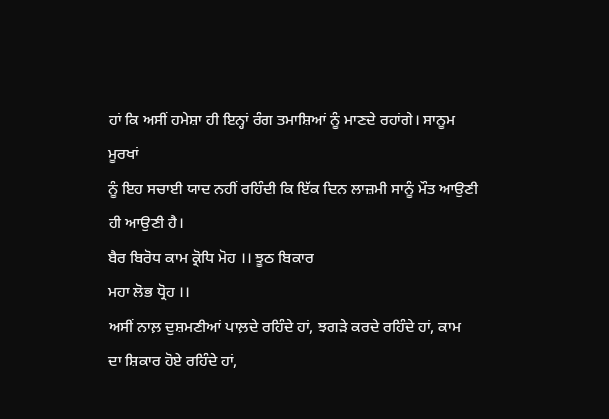ਹਾਂ ਕਿ ਅਸੀਂ ਹਮੇਸ਼ਾ ਹੀ ਇਨ੍ਹਾਂ ਰੰਗ ਤਮਾਸ਼ਿਆਂ ਨੂੰ ਮਾਣਦੇ ਰਹਾਂਗੇ। ਸਾਨੂਮ ਮੂਰਖਾਂ
ਨੂੰ ਇਹ ਸਚਾਈ ਯਾਦ ਨਹੀਂ ਰਹਿੰਦੀ ਕਿ ਇੱਕ ਦਿਨ ਲਾਜ਼ਮੀ ਸਾਨੂੰ ਮੌਤ ਆਉਣੀ ਹੀ ਆਉਣੀ ਹੈ।
ਬੈਰ ਬਿਰੋਧ ਕਾਮ ਕ੍ਰੋਧਿ ਮੋਹ ।। ਝੂਠ ਬਿਕਾਰ
ਮਹਾ ਲੋਭ ਧ੍ਰੋਹ ।।
ਅਸੀਂ ਨਾਲ਼ ਦੁਸ਼ਮਣੀਆਂ ਪਾਲ਼ਦੇ ਰਹਿੰਦੇ ਹਾਂ, ਝਗੜੇ ਕਰਦੇ ਰਹਿੰਦੇ ਹਾਂ, ਕਾਮ
ਦਾ ਸ਼ਿਕਾਰ ਹੋਏ ਰਹਿੰਦੇ ਹਾਂ,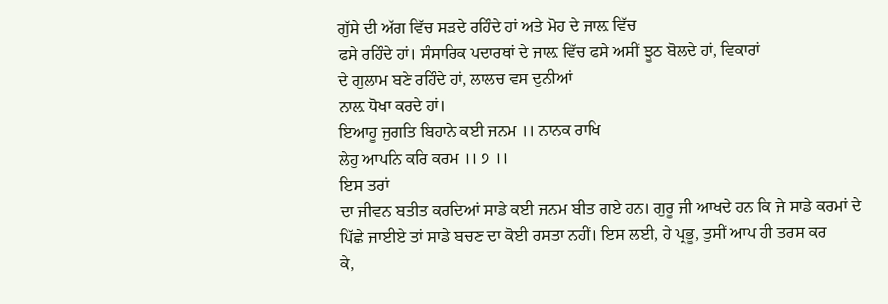ਗੁੱਸੇ ਦੀ ਅੱਗ ਵਿੱਚ ਸੜਦੇ ਰਹਿੰਦੇ ਹਾਂ ਅਤੇ ਮੋਹ ਦੇ ਜਾਲ਼ ਵਿੱਚ
ਫਸੇ ਰਹਿੰਦੇ ਹਾਂ। ਸੰਸਾਰਿਕ ਪਦਾਰਥਾਂ ਦੇ ਜਾਲ਼ ਵਿੱਚ ਫਸੇ ਅਸੀਂ ਝੂਠ ਬੋਲਦੇ ਹਾਂ, ਵਿਕਾਰਾਂ
ਦੇ ਗੁਲਾਮ ਬਣੇ ਰਹਿੰਦੇ ਹਾਂ, ਲਾਲਚ ਵਸ ਦੁਨੀਆਂ
ਨਾਲ਼ ਧੋਖਾ ਕਰਦੇ ਹਾਂ।
ਇਆਹੂ ਜੁਗਤਿ ਬਿਹਾਨੇ ਕਈ ਜਨਮ ।। ਨਾਨਕ ਰਾਖਿ
ਲੇਹੁ ਆਪਨਿ ਕਰਿ ਕਰਮ ।। ੭ ।।
ਇਸ ਤਰਾਂ
ਦਾ ਜੀਵਨ ਬਤੀਤ ਕਰਦਿਆਂ ਸਾਡੇ ਕਈ ਜਨਮ ਬੀਤ ਗਏ ਹਨ। ਗੁਰੂ ਜੀ ਆਖਦੇ ਹਨ ਕਿ ਜੇ ਸਾਡੇ ਕਰਮਾਂ ਦੇ
ਪਿੱਛੇ ਜਾਈਏ ਤਾਂ ਸਾਡੇ ਬਚਣ ਦਾ ਕੋਈ ਰਸਤਾ ਨਹੀਂ। ਇਸ ਲਈ, ਹੇ ਪ੍ਰਭੂ, ਤੁਸੀਂ ਆਪ ਹੀ ਤਰਸ ਕਰ
ਕੇ,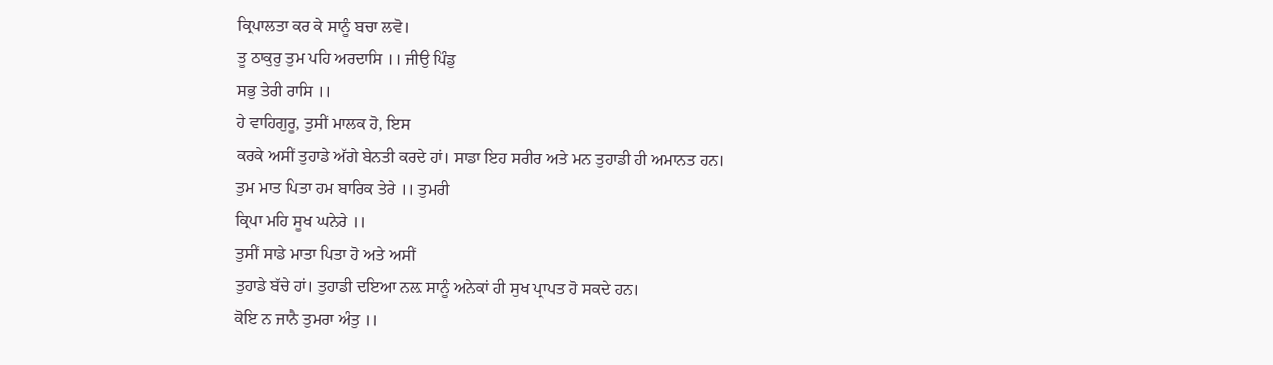ਕ੍ਰਿਪਾਲਤਾ ਕਰ ਕੇ ਸਾਨੂੰ ਬਚਾ ਲਵੋ।
ਤੂ ਠਾਕੁਰੁ ਤੁਮ ਪਹਿ ਅਰਦਾਸਿ ।। ਜੀਉ ਪਿੰਡੁ
ਸਭੁ ਤੇਰੀ ਰਾਸਿ ।।
ਹੇ ਵਾਹਿਗੁਰੂ, ਤੁਸੀਂ ਮਾਲਕ ਹੋ, ਇਸ
ਕਰਕੇ ਅਸੀਂ ਤੁਹਾਡੇ ਅੱਗੇ ਬੇਨਤੀ ਕਰਦੇ ਹਾਂ। ਸਾਡਾ ਇਹ ਸਰੀਰ ਅਤੇ ਮਨ ਤੁਹਾਡੀ ਹੀ ਅਮਾਨਤ ਹਨ।
ਤੁਮ ਮਾਤ ਪਿਤਾ ਹਮ ਬਾਰਿਕ ਤੇਰੇ ।। ਤੁਮਰੀ
ਕ੍ਰਿਪਾ ਮਹਿ ਸੂਖ ਘਨੇਰੇ ।।
ਤੁਸੀਂ ਸਾਡੇ ਮਾਤਾ ਪਿਤਾ ਹੋ ਅਤੇ ਅਸੀਂ
ਤੁਹਾਡੇ ਬੱਚੇ ਹਾਂ। ਤੁਹਾਡੀ ਦਇਆ ਨਲ਼ ਸਾਨੂੰ ਅਨੇਕਾਂ ਹੀ ਸੁਖ ਪ੍ਰਾਪਤ ਹੋ ਸਕਦੇ ਹਨ।
ਕੋਇ ਨ ਜਾਨੈ ਤੁਮਰਾ ਅੰਤੁ ।।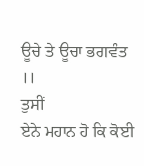ਊਚੇ ਤੇ ਊਚਾ ਭਗਵੰਤ ।।
ਤੁਸੀਂ
ਏਨੇ ਮਹਾਨ ਹੋ ਕਿ ਕੋਈ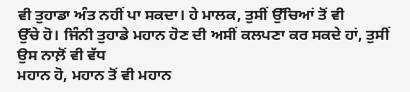ਵੀ ਤੁਹਾਡਾ ਅੰਤ ਨਹੀਂ ਪਾ ਸਕਦਾ। ਹੇ ਮਾਲਕ, ਤੁਸੀਂ ਉੱਚਿਆਂ ਤੋਂ ਵੀ
ਉੱਚੇ ਹੋ। ਜਿੰਨੀ ਤੁਹਾਡੇ ਮਹਾਨ ਹੋਣ ਦੀ ਅਸੀਂ ਕਲਪਣਾ ਕਰ ਸਕਦੇ ਹਾਂ, ਤੁਸੀਂ ਉਸ ਨਾਲ਼ੋਂ ਵੀ ਵੱਧ
ਮਹਾਨ ਹੋ, ਮਹਾਨ ਤੋਂ ਵੀ ਮਹਾਨ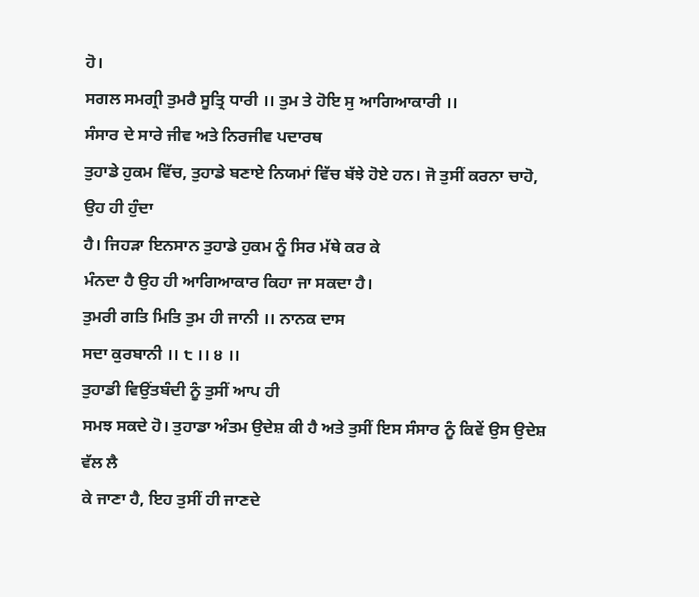ਹੋ।
ਸਗਲ ਸਮਗ੍ਰੀ ਤੁਮਰੈ ਸੂਤ੍ਰਿ ਧਾਰੀ ।। ਤੁਮ ਤੇ ਹੋਇ ਸੁ ਆਗਿਆਕਾਰੀ ।।
ਸੰਸਾਰ ਦੇ ਸਾਰੇ ਜੀਵ ਅਤੇ ਨਿਰਜੀਵ ਪਦਾਰਥ
ਤੁਹਾਡੇ ਹੁਕਮ ਵਿੱਚ, ਤੁਹਾਡੇ ਬਣਾਏ ਨਿਯਮਾਂ ਵਿੱਚ ਬੱਝੇ ਹੋਏ ਹਨ। ਜੋ ਤੁਸੀਂ ਕਰਨਾ ਚਾਹੋ, ਉਹ ਹੀ ਹੁੰਦਾ
ਹੈ। ਜਿਹੜਾ ਇਨਸਾਨ ਤੁਹਾਡੇ ਹੁਕਮ ਨੂੰ ਸਿਰ ਮੱਥੇ ਕਰ ਕੇ
ਮੰਨਦਾ ਹੈ ਉਹ ਹੀ ਆਗਿਆਕਾਰ ਕਿਹਾ ਜਾ ਸਕਦਾ ਹੈ।
ਤੁਮਰੀ ਗਤਿ ਮਿਤਿ ਤੁਮ ਹੀ ਜਾਨੀ ।। ਨਾਨਕ ਦਾਸ
ਸਦਾ ਕੁਰਬਾਨੀ ।। ੮ ।। ੪ ।।
ਤੁਹਾਡੀ ਵਿਉਂਤਬੰਦੀ ਨੂੰ ਤੁਸੀਂ ਆਪ ਹੀ
ਸਮਝ ਸਕਦੇ ਹੋ। ਤੁਹਾਡਾ ਅੰਤਮ ਉਦੇਸ਼ ਕੀ ਹੈ ਅਤੇ ਤੁਸੀਂ ਇਸ ਸੰਸਾਰ ਨੂੰ ਕਿਵੇਂ ਉਸ ਉਦੇਸ਼ ਵੱਲ ਲੈ
ਕੇ ਜਾਣਾ ਹੈ, ਇਹ ਤੁਸੀਂ ਹੀ ਜਾਣਦੇ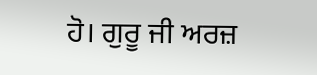ਹੋ। ਗੁਰੂ ਜੀ ਅਰਜ਼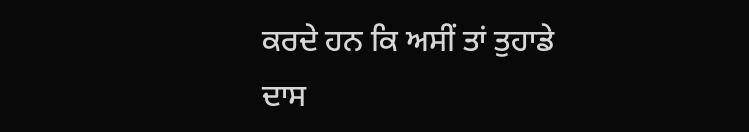ਕਰਦੇ ਹਨ ਕਿ ਅਸੀਂ ਤਾਂ ਤੁਹਾਡੇ ਦਾਸ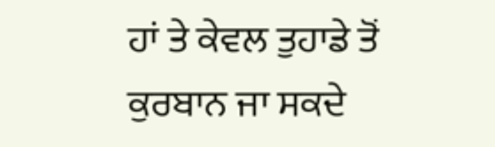ਹਾਂ ਤੇ ਕੇਵਲ ਤੁਹਾਡੇ ਤੋਂ ਕੁਰਬਾਨ ਜਾ ਸਕਦੇ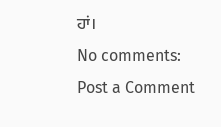ਹਾਂ।
No comments:
Post a Comment